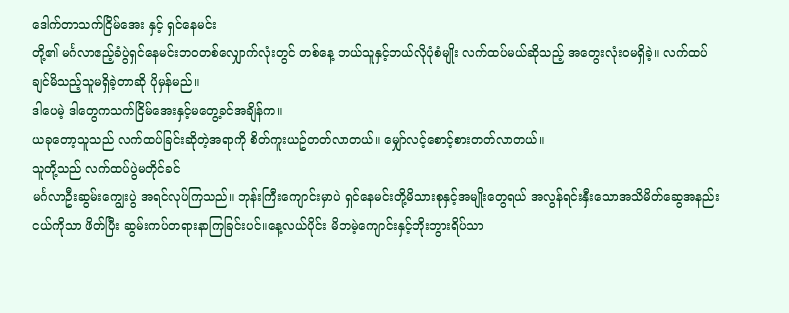ဒေါက်တာသက်ငြိမ်အေး နှင့် ရှင်နေမင်း
တို့၏ မင်္ဂလာဧည့်ခံပွဲရှင်နေမင်းဘဝတစ်လျှောက်လုံးတွင် တစ်နေ့ ဘယ်သူနှင့်ဘယ်လိုပုံစံမျိုး လက်ထပ်မယ်ဆိုသည့် အတွေးလုံးဝမရှိခဲ့။ လက်ထပ်ချင်မိသည့်သူမရှိခဲ့တာဆို ပိုမှန်မည်။
ဒါပေမဲ့ ဒါတွေကသက်ငြိမ်အေးနှင့်မတွေ့ခင်အချိန်က။
ယခုတော့သူသည် လက်ထပ်ခြင်းဆိုတဲ့အရာကို စိတ်ကူးယဥ်တတ်လာတယ်။ မျှော်လင့်စောင့်စားတတ်လာတယ်။
သူတို့သည် လက်ထပ်ပွဲမတိုင်ခင်
မင်္ဂလာဦးဆွမ်းကျွေးပွဲ အရင်လုပ်ကြသည်။ ဘုန်းကြီးကျောင်းမှာပဲ ရှင်နေမင်းတို့မိသားစုနှင့်အမျိုးတွေရယ် အလွန်ရင်းနှီးသောအသိမိတ်ဆွေအနည်းငယ်ကိုသာ ဖိတ်ပြီး ဆွမ်းကပ်တရားနာကြခြင်းပင်။နေ့လယ်ပိုင်း မိဘမဲ့ကျောင်းနှင့်ဘိုးဘွားရိပ်သာ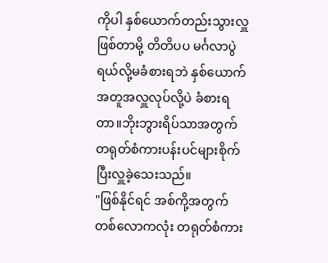ကိုပါ နှစ်ယောက်တည်းသွားလှူဖြစ်တာမို့ တိတိပပ မင်္ဂလာပွဲရယ်လို့မခံစားရဘဲ နှစ်ယောက်အတူအလှူလုပ်လို့ပဲ ခံစားရတာ။ဘိုးဘွားရိပ်သာအတွက် တရုတ်စံကားပန်းပင်များစိုက်ပြီးလှူခဲ့သေးသည်။
"ဖြစ်နိုင်ရင် အစ်ကို့အတွက်
တစ်လောကလုံး တရုတ်စံကား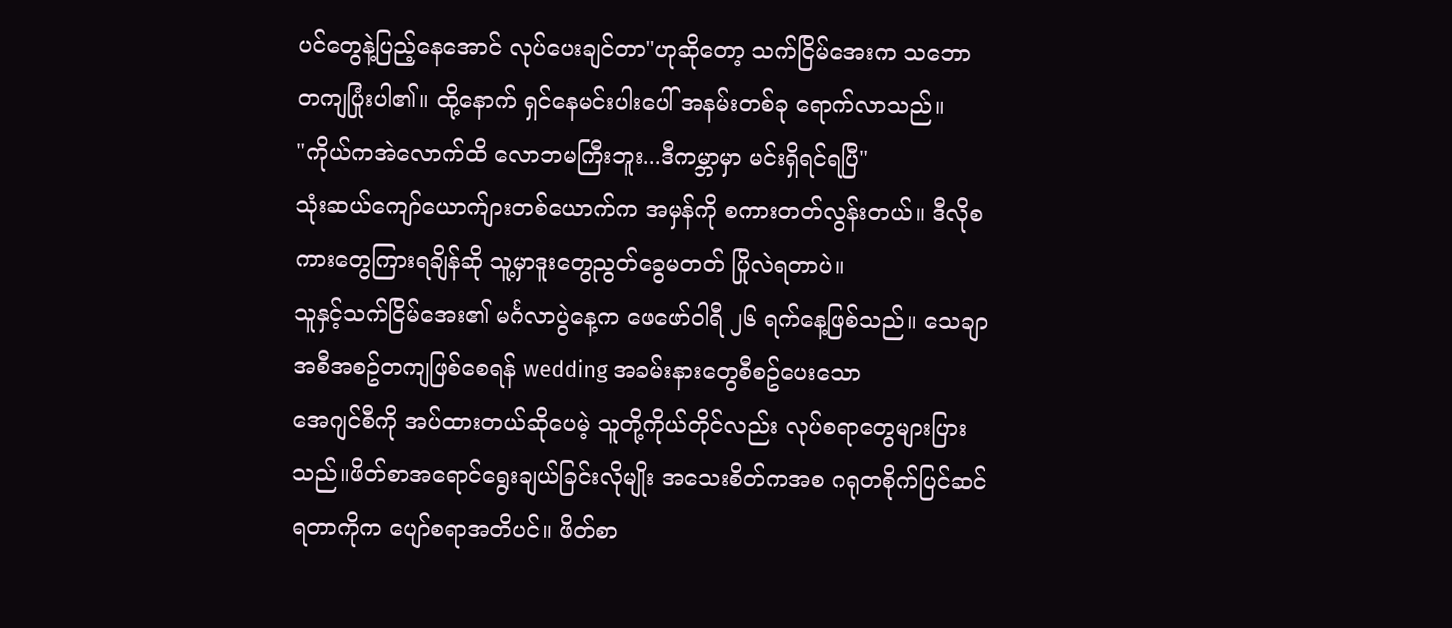ပင်တွေနဲ့ပြည့်နေအောင် လုပ်ပေးချင်တာ"ဟုဆိုတော့ သက်ငြိမ်အေးက သဘောတကျပြုံးပါ၏။ ထို့နောက် ရှင်နေမင်းပါးပေါ် အနမ်းတစ်ခု ရောက်လာသည်။
"ကိုယ်ကအဲလောက်ထိ လောဘမကြီးဘူး...ဒီကမ္ဘာမှာ မင်းရှိရင်ရပြီ"
သုံးဆယ်ကျော်ယောက်ျားတစ်ယောက်က အမှန်ကို စကားတတ်လွန်းတယ်။ ဒီလိုစကားတွေကြားရချိန်ဆို သူ့မှာဒူးတွေညွတ်ခွေမတတ် ပြိုလဲရတာပဲ။
သူနှင့်သက်ငြိမ်အေး၏ မင်္ဂလာပွဲနေ့က ဖေဖော်ဝါရီ ၂၆ ရက်နေ့ဖြစ်သည်။ သေချာအစီအစဥ်တကျဖြစ်စေရန် wedding အခမ်းနားတွေစီစဥ်ပေးသော
အေဂျင်စီကို အပ်ထားတယ်ဆိုပေမဲ့ သူတို့ကိုယ်တိုင်လည်း လုပ်စရာတွေများပြားသည်။ဖိတ်စာအရောင်ရွေးချယ်ခြင်းလိုမျိုး အသေးစိတ်ကအစ ဂရုတစိုက်ပြင်ဆင်ရတာကိုက ပျော်စရာအတိပင်။ ဖိတ်စာ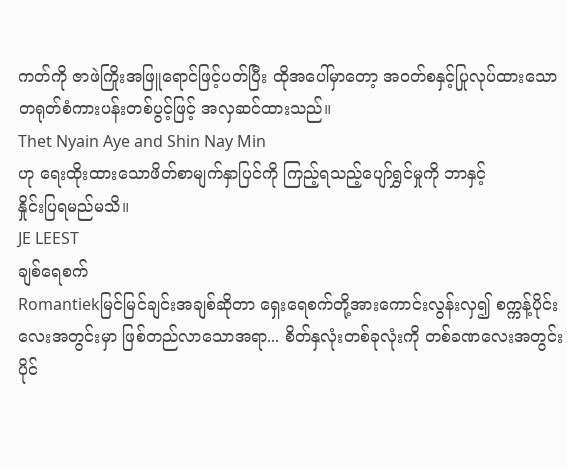ကတ်ကို ဇာဖဲကြိုးအဖြူရောင်ဖြင့်ပတ်ပြီး ထိုအပေါ်မှာတော့ အဝတ်စနှင့်ပြုလုပ်ထားသော တရုတ်စံကားပန်းတစ်ပွင့်ဖြင့် အလှဆင်ထားသည်။
Thet Nyain Aye and Shin Nay Min
ဟု ရေးထိုးထားသောဖိတ်စာမျက်နှာပြင်ကို ကြည့်ရသည့်ပျော်ရွှင်မှုကို ဘာနှင့်
နှိုင်းပြရမည်မသိ။
JE LEEST
ချစ်ရေစက်
Romantiekမြင်မြင်ချင်းအချစ်ဆိုတာ ရှေးရေစက်တို့အားကောင်းလွန်းလှ၍ စက္ကန့်ပိုင်းလေးအတွင်းမှာ ဖြစ်တည်လာသောအရာ... စိတ်နှလုံးတစ်ခုလုံးကို တစ်ခဏလေးအတွင်းပိုင်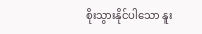စိုးသွားနိုင်ပါသော နူး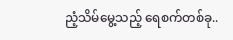ညံ့သိမ်မွေ့သည့် ရေစက်တစ်ခု..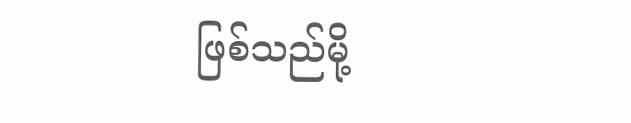ဖြစ်သည်မို့